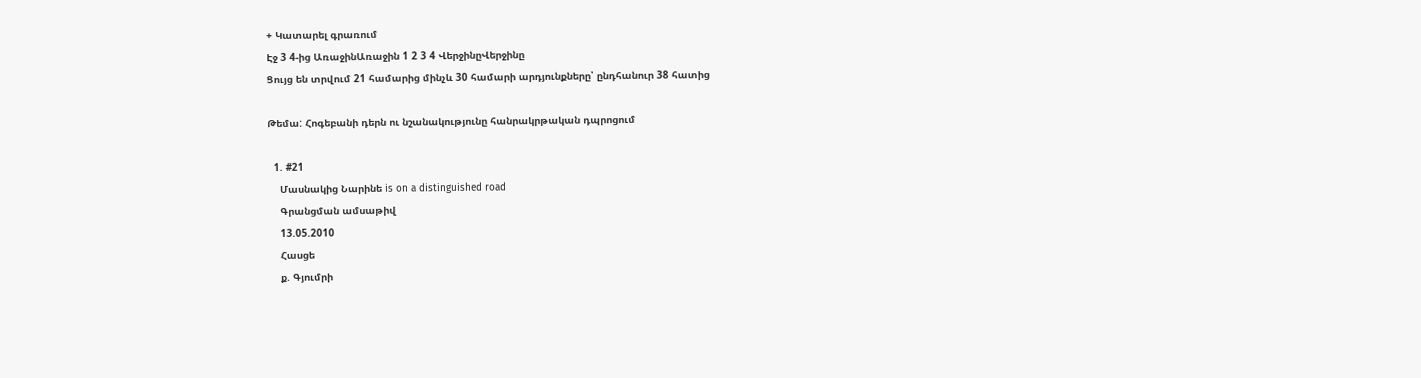+ Կատարել գրառում
Էջ 3 4-ից ԱռաջինԱռաջին 1 2 3 4 ՎերջինըՎերջինը
Ցույց են տրվում 21 համարից մինչև 30 համարի արդյունքները՝ ընդհանուր 38 հատից

Թեմա: Հոգեբանի դերն ու նշանակությունը հանրակրթական դպրոցում

  1. #21
    Մասնակից Նարինե is on a distinguished road
    Գրանցման ամսաթիվ
    13.05.2010
    Հասցե
    ք. Գյումրի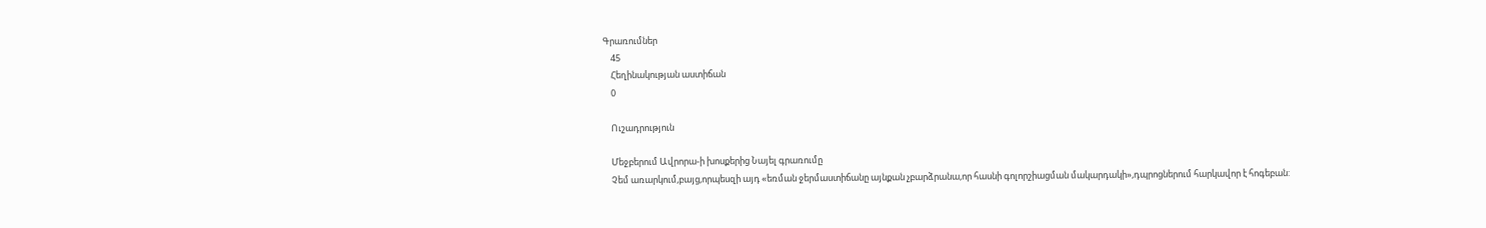Գրառումներ
    45
    Հեղինակության աստիճան
    0

    Ուշադրություն

    Մեջբերում Ավրորա-ի խոսքերից Նայել գրառումը
    Չեմ առարկում,բայց,որպեսզի այդ «եռման ջերմաստիճանը այնքան չբարձրանա,որ հասնի գոլորշիացման մակարդակի»,դպրոցներում հարկավոր է հոգեբան: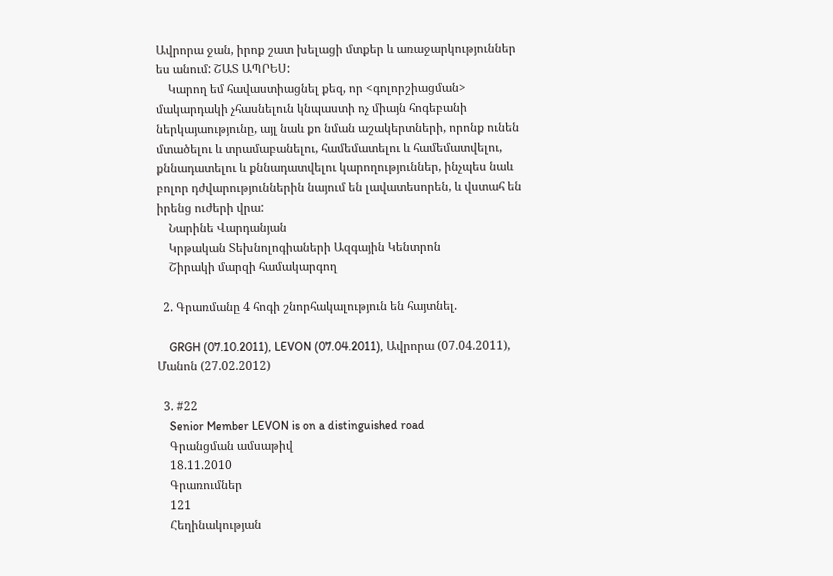Ավրորա ջան, իրոք շատ խելացի մտքեր և առաջարկություններ ես անում: ՇԱՏ ԱՊՐԵՍ:
    Կարող եմ հավաստիացնել քեզ, որ <գոլորշիացման> մակարդակի չհասնելուն կնպաստի ոչ միայն հոգեբանի ներկայաությունը, այլ նաև քո նման աշակերտների, որոնք ունեն մտածելու և տրամաբանելու, համեմատելու և համեմատվելու, քննադատելու և քննադատվելու կարողություններ, ինչպես նաև բոլոր դժվարություններին նայում են լավատեսորեն, և վստահ են իրենց ուժերի վրա:
    Նարինե Վարդանյան
    Կրթական Տեխնոլոգիաների Ազգային Կենտրոն
    Շիրակի մարզի համակարգող

  2. Գրառմանը 4 հոգի շնորհակալություն են հայտնել.

    GRGH (07.10.2011), LEVON (07.04.2011), Ավրորա (07.04.2011), Մանոն (27.02.2012)

  3. #22
    Senior Member LEVON is on a distinguished road
    Գրանցման ամսաթիվ
    18.11.2010
    Գրառումներ
    121
    Հեղինակության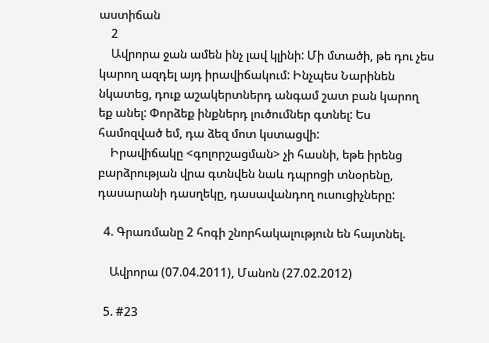աստիճան
    2
    Ավրորա ջան ամեն ինչ լավ կլինի: Մի մտածի, թե դու չես կարող ազդել այդ իրավիճակում: Ինչպես Նարինեն նկատեց, դուք աշակերտներդ անգամ շատ բան կարող եք անել: Փորձեք ինքներդ լուծումներ գտնել: Ես համոզված եմ, դա ձեզ մոտ կստացվի:
    Իրավիճակը <գոլորշացման> չի հասնի, եթե իրենց բարձրության վրա գտնվեն նաև դպրոցի տնօրենը, դասարանի դասղեկը, դասավանդող ուսուցիչները:

  4. Գրառմանը 2 հոգի շնորհակալություն են հայտնել.

    Ավրորա (07.04.2011), Մանոն (27.02.2012)

  5. #23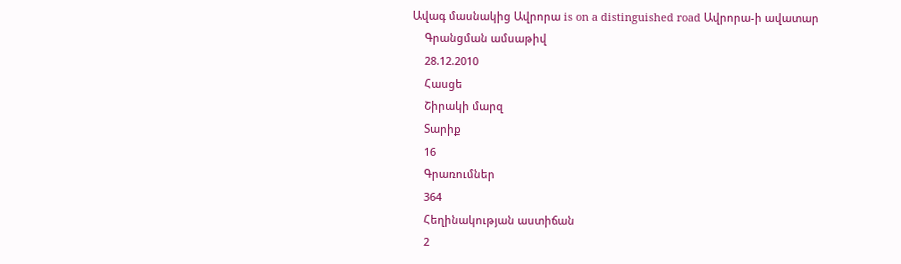Ավագ մասնակից Ավրորա is on a distinguished road Ավրորա-ի ավատար
    Գրանցման ամսաթիվ
    28.12.2010
    Հասցե
    Շիրակի մարզ
    Տարիք
    16
    Գրառումներ
    364
    Հեղինակության աստիճան
    2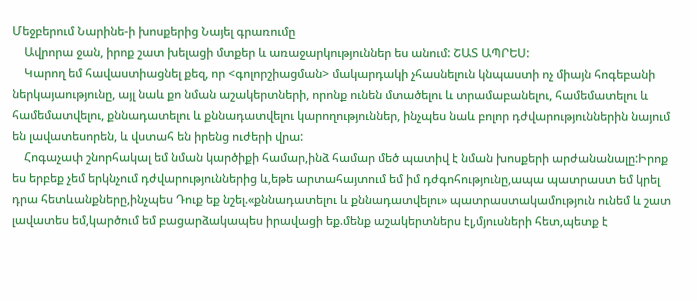Մեջբերում Նարինե-ի խոսքերից Նայել գրառումը
    Ավրորա ջան, իրոք շատ խելացի մտքեր և առաջարկություններ ես անում: ՇԱՏ ԱՊՐԵՍ:
    Կարող եմ հավաստիացնել քեզ, որ <գոլորշիացման> մակարդակի չհասնելուն կնպաստի ոչ միայն հոգեբանի ներկայաությունը, այլ նաև քո նման աշակերտների, որոնք ունեն մտածելու և տրամաբանելու, համեմատելու և համեմատվելու, քննադատելու և քննադատվելու կարողություններ, ինչպես նաև բոլոր դժվարություններին նայում են լավատեսորեն, և վստահ են իրենց ուժերի վրա:
    Հոգաչափ շնորհակալ եմ նման կարծիքի համար,ինձ համար մեծ պատիվ է նման խոսքերի արժանանալը:Իրոք ես երբեք չեմ երկնչում դժվարություններից և,եթե արտահայտում եմ իմ դժգոհությունը,ապա պատրաստ եմ կրել դրա հետևանքները,ինչպես Դուք եք նշել.«քննադատելու և քննադատվելու» պատրաստակամություն ունեմ և շատ լավատես եմ,կարծում եմ բացարձակապես իրավացի եք.մենք աշակերտներս էլ,մյուսների հետ,պետք է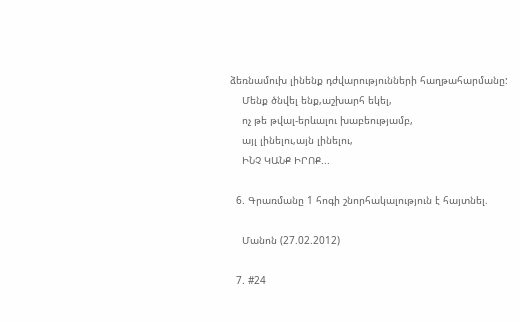ձեռնամուխ լինենք դժվարությունների հաղթահարմանը:
    Մենք ծնվել ենք,աշխարհ եկել,
    ոչ թե թվալ-երևալու խաբեությամբ,
    այլ լինելու,այն լինելու,
    ԻՆՉ ԿԱՆՔ ԻՐՈՔ...

  6. Գրառմանը 1 հոգի շնորհակալություն է հայտնել.

    Մանոն (27.02.2012)

  7. #24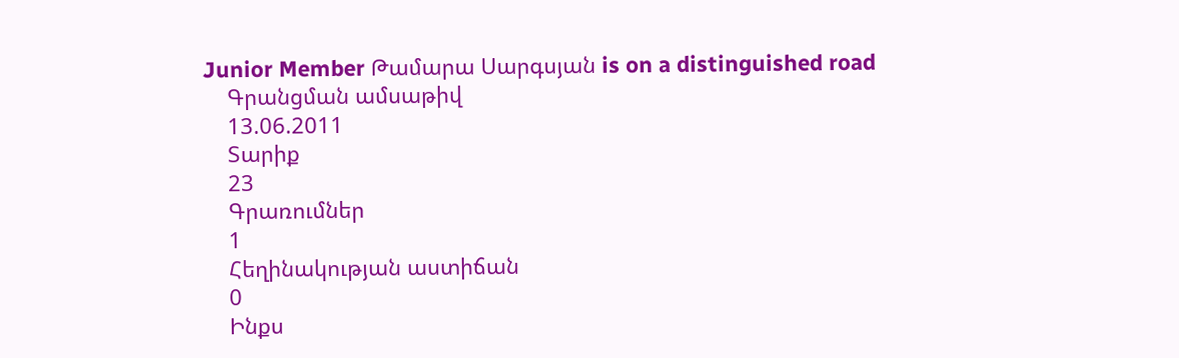Junior Member Թամարա Սարգսյան is on a distinguished road
    Գրանցման ամսաթիվ
    13.06.2011
    Տարիք
    23
    Գրառումներ
    1
    Հեղինակության աստիճան
    0
    Ինքս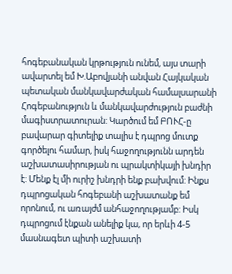հոգեբանական կրթություն ունեմ, այս տարի ավարտել եմ Խ.Աբովյանի անվան Հայկական պետական մանկավարժական համալսարանի Հոգեբանություն և մանկավարժություն բաժնի մագիստրատուրան: Կարծում եմ ԲՈՒՀ-ը բավարար գիտելիք տալիս է դպրոց մուտք գործելու համար, իսկ հաջողությունն արդեն աշխատասիրության ու պրակտիկայի խնդիր է: Մենք էլ մի ուրիշ խնդրի ենք բախվում: Ինքս դպրոցական հոգեբանի աշխատանք եմ որոնում, ու առայժմ անհաջողությամբ: Իսկ դպրոցում էնքան անելիք կա, որ երևի 4-5 մասնագետ պիտի աշխատի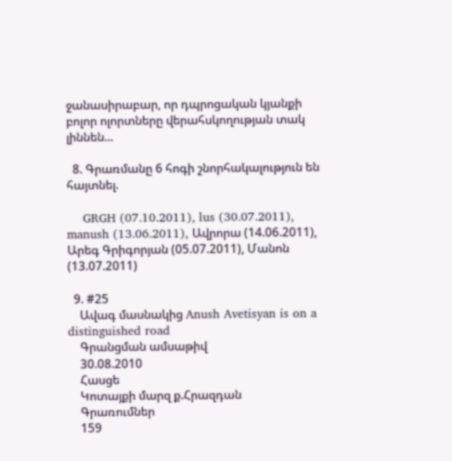ջանասիրաբար, որ դպրոցական կյանքի բոլոր ոլորտները վերահսկողության տակ լիննեն...

  8. Գրառմանը 6 հոգի շնորհակալություն են հայտնել.

    GRGH (07.10.2011), lus (30.07.2011), manush (13.06.2011), Ավրորա (14.06.2011), Արեգ Գրիգորյան (05.07.2011), Մանոն (13.07.2011)

  9. #25
    Ավագ մասնակից Anush Avetisyan is on a distinguished road
    Գրանցման ամսաթիվ
    30.08.2010
    Հասցե
    Կոտայքի մարզ ք.Հրազդան
    Գրառումներ
    159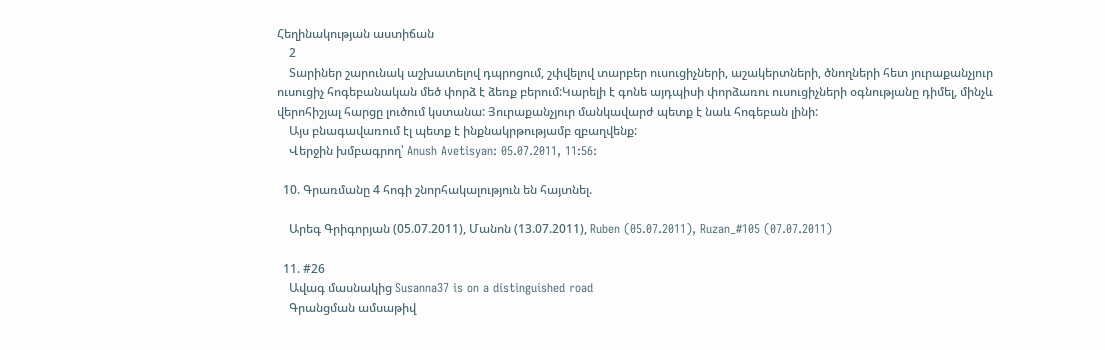Հեղինակության աստիճան
    2
    Տարիներ շարունակ աշխատելով դպրոցում, շփվելով տարբեր ուսուցիչների, աշակերտների, ծնողների հետ յուրաքանչյուր ուսուցիչ հոգեբանական մեծ փորձ է ձեռք բերում:Կարելի է գոնե այդպիսի փորձառու ուսուցիչների օգնությանը դիմել, մինչև վերոհիշյալ հարցը լուծում կստանա: Յուրաքանչյուր մանկավարժ պետք է նաև հոգեբան լինի:
    Այս բնագավառում էլ պետք է ինքնակրթությամբ զբաղվենք:
    Վերջին խմբագրող՝ Anush Avetisyan: 05.07.2011, 11:56:

  10. Գրառմանը 4 հոգի շնորհակալություն են հայտնել.

    Արեգ Գրիգորյան (05.07.2011), Մանոն (13.07.2011), Ruben (05.07.2011), Ruzan_#105 (07.07.2011)

  11. #26
    Ավագ մասնակից Susanna37 is on a distinguished road
    Գրանցման ամսաթիվ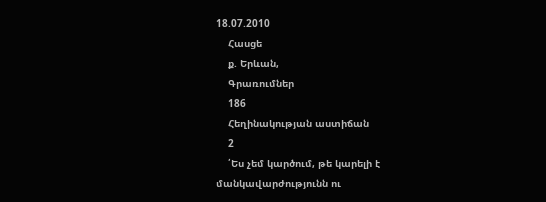18.07.2010
    Հասցե
    ք. Երևան,
    Գրառումներ
    186
    Հեղինակության աստիճան
    2
    ՛Ես չեմ կարծում, թե կարելի է մանկավարժությունն ու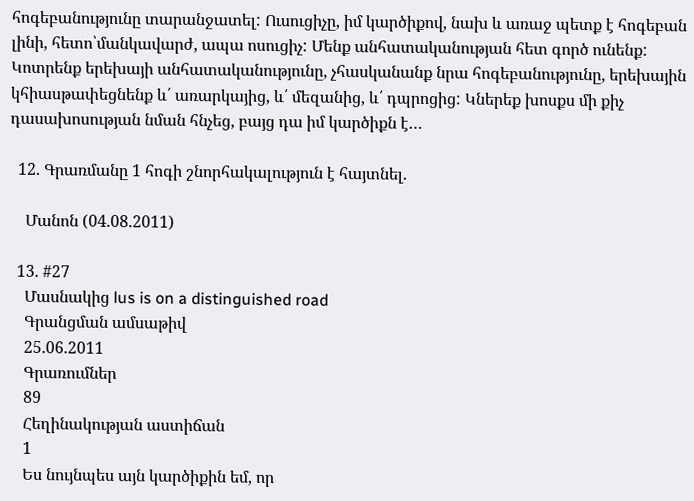հոգեբանությունը տարանջատել: Ուսուցիչը, իմ կարծիքով, նախ և առաջ պետք է հոգեբան լինի, հետո՝մանկավարժ, ապա ոսուցիչ: Մենք անհատականության հետ գործ ունենք: Կոտրենք երեխայի անհատականությունը, չհասկանանք նրա հոգեբանությունը, երեխային կհիասթափեցնենք և՛ առարկայից, և՛ մեզանից, և՛ դպրոցից: Կներեք խոսքս մի քիչ դասախոսության նման հնչեց, բայց դա իմ կարծիքն է…

  12. Գրառմանը 1 հոգի շնորհակալություն է հայտնել.

    Մանոն (04.08.2011)

  13. #27
    Մասնակից lus is on a distinguished road
    Գրանցման ամսաթիվ
    25.06.2011
    Գրառումներ
    89
    Հեղինակության աստիճան
    1
    Ես նույնպես այն կարծիքին եմ, որ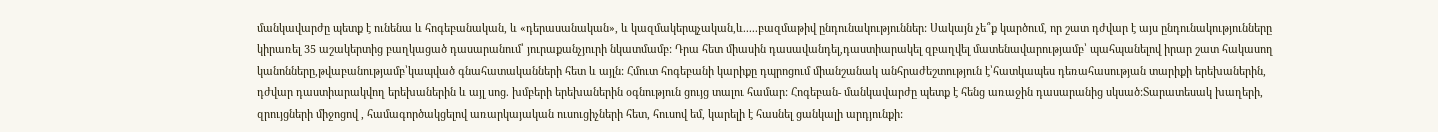մանկավարժը պետք է ունենա և հոգեբանական, և «դերասանական», և կազմակերպչական,և.....բազմաթիվ ընդունակություններ: Սակայն չե՞ք կարծում, որ շատ դժվար է այս ընդունակությունները կիրառել 35 աշակերտից բաղկացած դասարանում՝ յուրաքանչյուրի նկատմամբ: Դրա հետ միասին դասավանդել,դաստիարակել զբաղվել մատենավարությամբ՝ պահպանելով իրար շատ հակասող կանոնները,թվաբանությամբ՝կապված գնահատականների հետ և այլն: Հմուտ հոգեբանի կարիքը դպրոցում միանշանակ անհրաժեշտություն է՝հատկապես դեռահասության տարիքի երեխաներին, դժվար դաստիարակվող երեխաներին և այլ սոց. խմբերի երեխաներին օգնություն ցույց տալու համար: Հոգեբան- մանկավարժը պետք է հենց առաջին դասարանից սկսած:Տարատեսակ խաղերի, զրույցների միջոցով , համագործակցելով առարկայական ուսուցիչների հետ, հուսով եմ, կարելի է հասնել ցանկալի արդյունքի: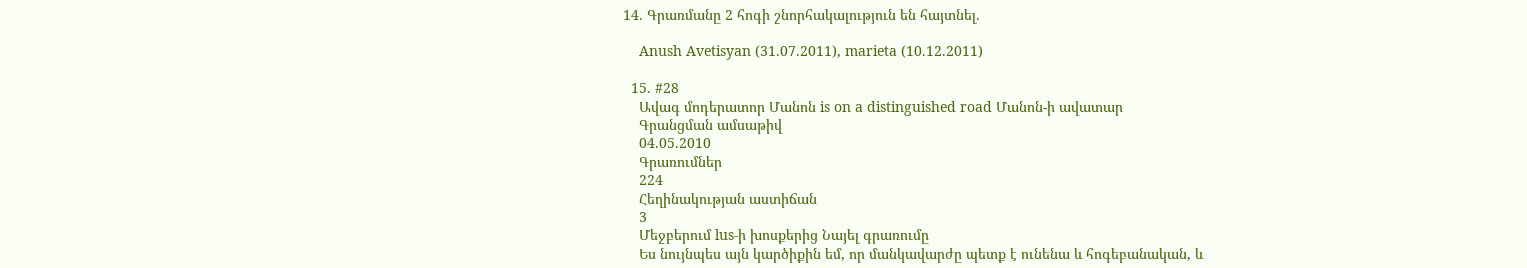14. Գրառմանը 2 հոգի շնորհակալություն են հայտնել.

    Anush Avetisyan (31.07.2011), marieta (10.12.2011)

  15. #28
    Ավագ մոդերատոր Մանոն is on a distinguished road Մանոն-ի ավատար
    Գրանցման ամսաթիվ
    04.05.2010
    Գրառումներ
    224
    Հեղինակության աստիճան
    3
    Մեջբերում lus-ի խոսքերից Նայել գրառումը
    Ես նույնպես այն կարծիքին եմ, որ մանկավարժը պետք է ունենա և հոգեբանական, և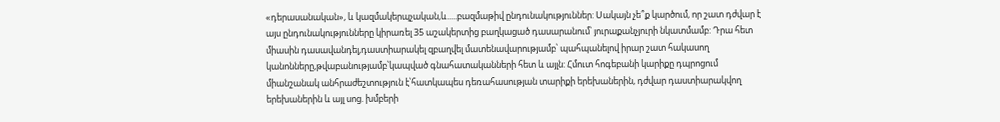«դերասանական», և կազմակերպչական,և.....բազմաթիվ ընդունակություններ: Սակայն չե՞ք կարծում, որ շատ դժվար է այս ընդունակությունները կիրառել 35 աշակերտից բաղկացած դասարանում՝ յուրաքանչյուրի նկատմամբ: Դրա հետ միասին դասավանդել,դաստիարակել զբաղվել մատենավարությամբ՝ պահպանելով իրար շատ հակասող կանոնները,թվաբանությամբ՝կապված գնահատականների հետ և այլն: Հմուտ հոգեբանի կարիքը դպրոցում միանշանակ անհրաժեշտություն է՝հատկապես դեռահասության տարիքի երեխաներին, դժվար դաստիարակվող երեխաներին և այլ սոց. խմբերի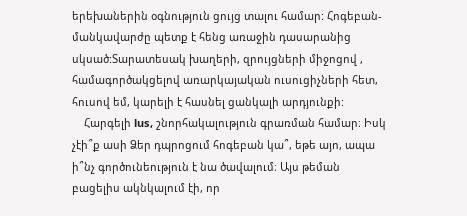երեխաներին օգնություն ցույց տալու համար: Հոգեբան- մանկավարժը պետք է հենց առաջին դասարանից սկսած:Տարատեսակ խաղերի, զրույցների միջոցով , համագործակցելով առարկայական ուսուցիչների հետ, հուսով եմ, կարելի է հասնել ցանկալի արդյունքի:
    Հարգելի lus, շնորհակալություն գրառման համար։ Իսկ չէի՞ք ասի Ձեր դպրոցում հոգեբան կա՞, եթե այո, ապա ի՞նչ գործունեություն է նա ծավալում։ Այս թեման բացելիս ակնկալում էի, որ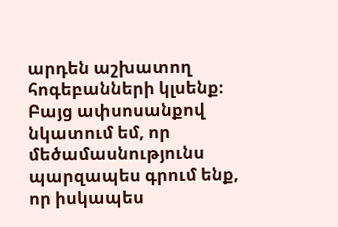արդեն աշխատող հոգեբանների կլսենք։ Բայց ափսոսանքով նկատում եմ, որ մեծամասնությունս պարզապես գրում ենք, որ իսկապես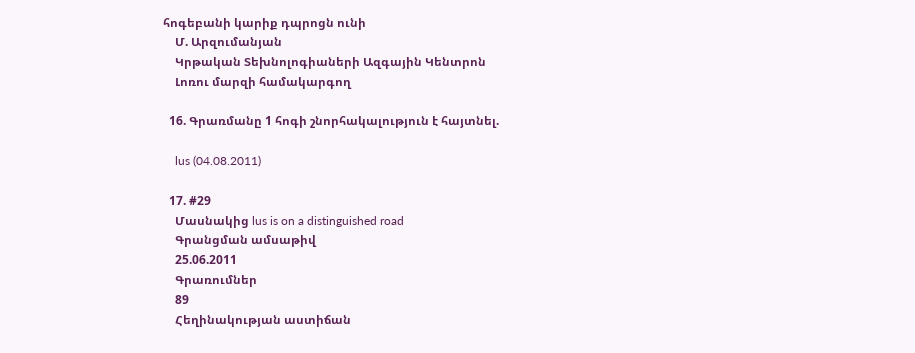հոգեբանի կարիք դպրոցն ունի
    Մ. Արզումանյան
    Կրթական Տեխնոլոգիաների Ազգային Կենտրոն
    Լոռու մարզի համակարգող

  16. Գրառմանը 1 հոգի շնորհակալություն է հայտնել.

    lus (04.08.2011)

  17. #29
    Մասնակից lus is on a distinguished road
    Գրանցման ամսաթիվ
    25.06.2011
    Գրառումներ
    89
    Հեղինակության աստիճան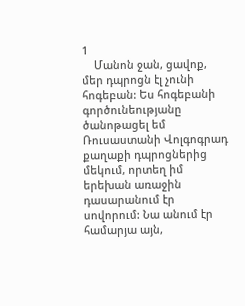1
    Մանոն ջան, ցավոք, մեր դպրոցն էլ չունի հոգեբան: Ես հոգեբանի գործունեությանը ծանոթացել եմ Ռուսաստանի Վոլգոգրադ քաղաքի դպրոցներից մեկում, որտեղ իմ երեխան առաջին դասարանում էր սովորում: Նա անում էր համարյա այն,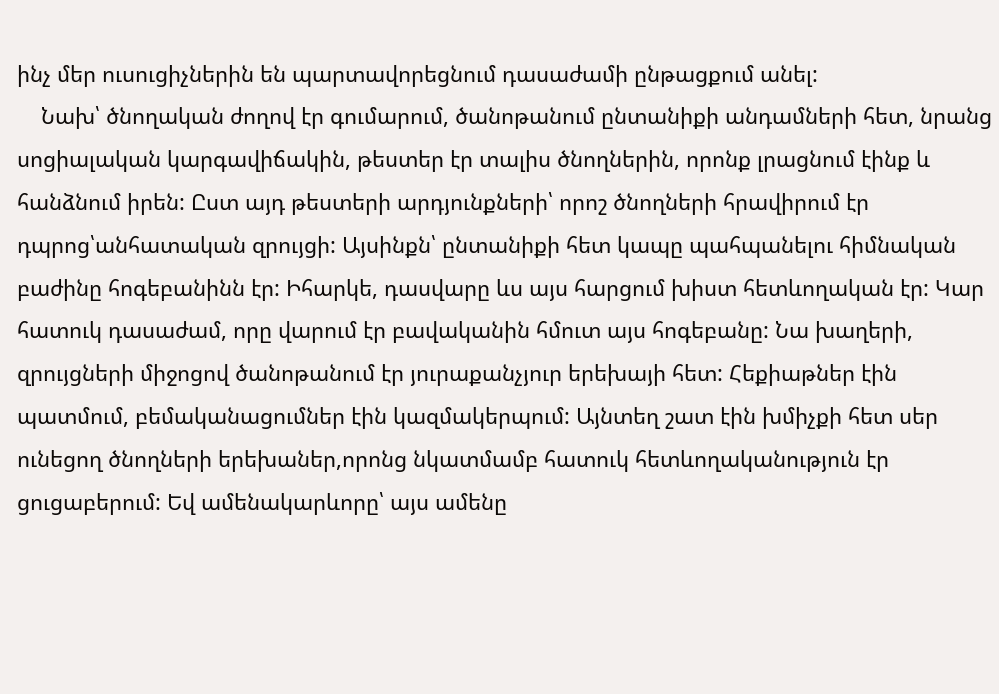ինչ մեր ուսուցիչներին են պարտավորեցնում դասաժամի ընթացքում անել:
    Նախ՝ ծնողական ժողով էր գումարում, ծանոթանում ընտանիքի անդամների հետ, նրանց սոցիալական կարգավիճակին, թեստեր էր տալիս ծնողներին, որոնք լրացնում էինք և հանձնում իրեն: Ըստ այդ թեստերի արդյունքների՝ որոշ ծնողների հրավիրում էր դպրոց՝անհատական զրույցի: Այսինքն՝ ընտանիքի հետ կապը պահպանելու հիմնական բաժինը հոգեբանինն էր: Իհարկե, դասվարը ևս այս հարցում խիստ հետևողական էր: Կար հատուկ դասաժամ, որը վարում էր բավականին հմուտ այս հոգեբանը: Նա խաղերի, զրույցների միջոցով ծանոթանում էր յուրաքանչյուր երեխայի հետ: Հեքիաթներ էին պատմում, բեմականացումներ էին կազմակերպում: Այնտեղ շատ էին խմիչքի հետ սեր ունեցող ծնողների երեխաներ,որոնց նկատմամբ հատուկ հետևողականություն էր ցուցաբերում: Եվ ամենակարևորը՝ այս ամենը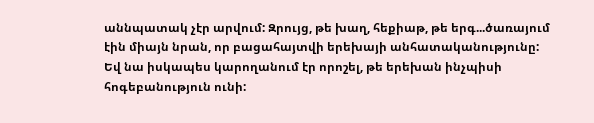աննպատակ չէր արվում: Զրույց, թե խաղ, հեքիաթ, թե երգ...ծառայում էին միայն նրան, որ բացահայտվի երեխայի անհատականությունը: Եվ նա իսկապես կարողանում էր որոշել, թե երեխան ինչպիսի հոգեբանություն ունի: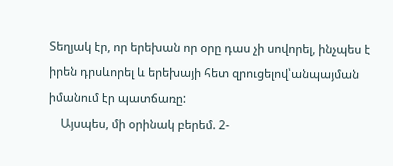Տեղյակ էր, որ երեխան որ օրը դաս չի սովորել, ինչպես է իրեն դրսևորել և երեխայի հետ զրուցելով՝անպայման իմանում էր պատճառը:
    Այսպես, մի օրինակ բերեմ. 2-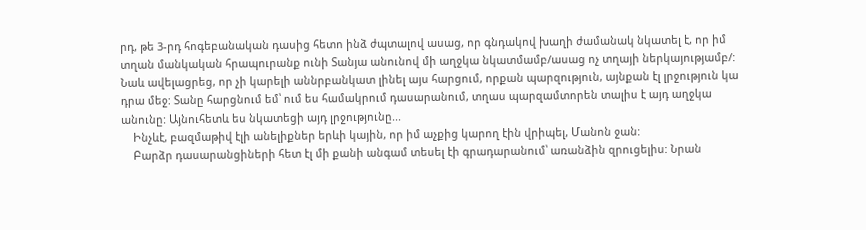րդ, թե 3-րդ հոգեբանական դասից հետո ինձ ժպտալով ասաց, որ գնդակով խաղի ժամանակ նկատել է, որ իմ տղան մանկական հրապուրանք ունի Տանյա անունով մի աղջկա նկատմամբ/ասաց ոչ տղայի ներկայությամբ/: Նաև ավելացրեց, որ չի կարելի աննրբանկատ լինել այս հարցում, որքան պարզություն, այնքան էլ լրջություն կա դրա մեջ: Տանը հարցնում եմ՝ ում ես համակրում դասարանում, տղաս պարզամտորեն տալիս է այդ աղջկա անունը: Այնուհետև ես նկատեցի այդ լրջությունը...
    Ինչևէ, բազմաթիվ էլի անելիքներ երևի կային, որ իմ աչքից կարող էին վրիպել, Մանոն ջան:
    Բարձր դասարանցիների հետ էլ մի քանի անգամ տեսել էի գրադարանում՝ առանձին զրուցելիս: Նրան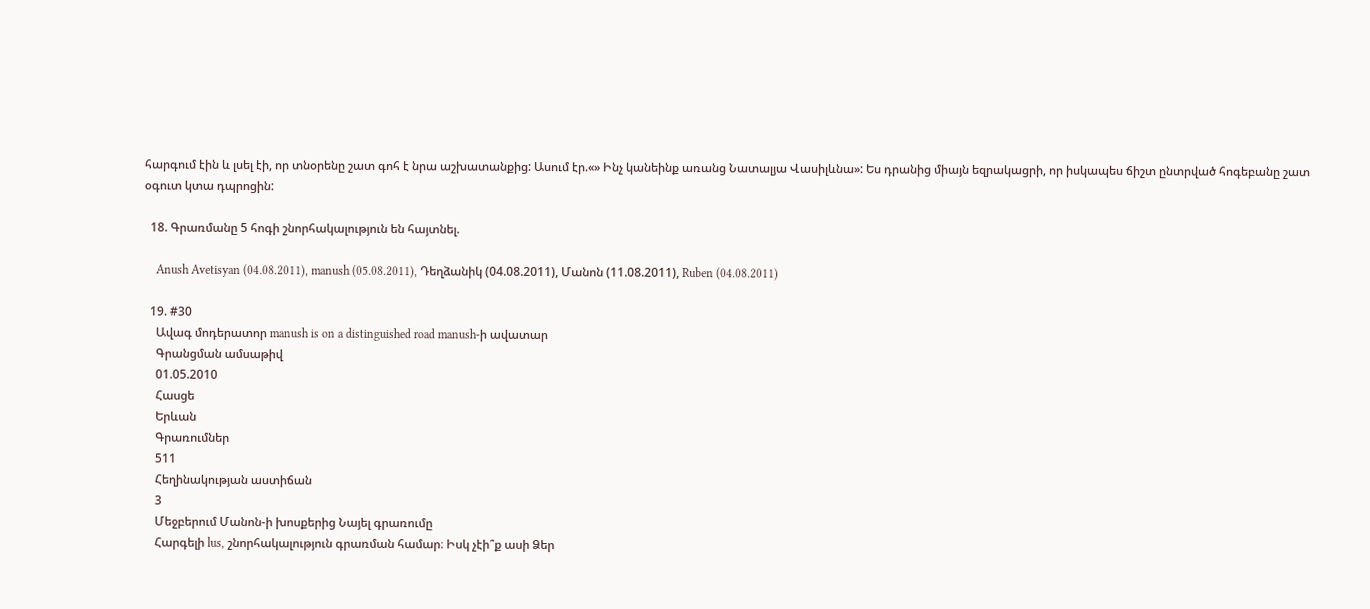հարգում էին և լսել էի, որ տնօրենը շատ գոհ է նրա աշխատանքից: Ասում էր.«» Ինչ կանեինք առանց Նատալյա Վասիլևնա»: Ես դրանից միայն եզրակացրի, որ իսկապես ճիշտ ընտրված հոգեբանը շատ օգուտ կտա դպրոցին:

  18. Գրառմանը 5 հոգի շնորհակալություն են հայտնել.

    Anush Avetisyan (04.08.2011), manush (05.08.2011), Դեղձանիկ (04.08.2011), Մանոն (11.08.2011), Ruben (04.08.2011)

  19. #30
    Ավագ մոդերատոր manush is on a distinguished road manush-ի ավատար
    Գրանցման ամսաթիվ
    01.05.2010
    Հասցե
    Երևան
    Գրառումներ
    511
    Հեղինակության աստիճան
    3
    Մեջբերում Մանոն-ի խոսքերից Նայել գրառումը
    Հարգելի lus, շնորհակալություն գրառման համար։ Իսկ չէի՞ք ասի Ձեր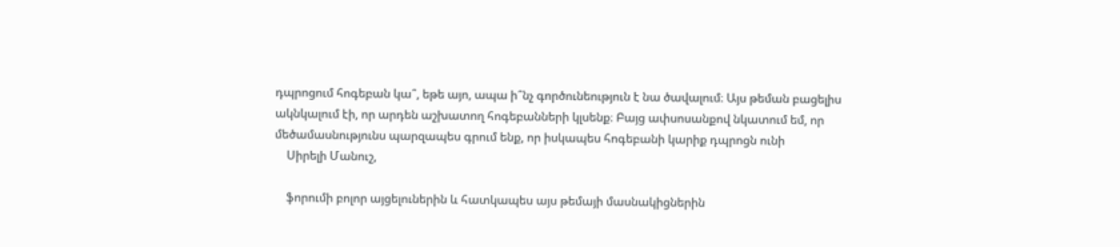դպրոցում հոգեբան կա՞, եթե այո, ապա ի՞նչ գործունեություն է նա ծավալում։ Այս թեման բացելիս ակնկալում էի, որ արդեն աշխատող հոգեբանների կլսենք։ Բայց ափսոսանքով նկատում եմ, որ մեծամասնությունս պարզապես գրում ենք, որ իսկապես հոգեբանի կարիք դպրոցն ունի
    Սիրելի Մանուշ,

    ֆորումի բոլոր այցելուներին և հատկապես այս թեմայի մասնակիցներին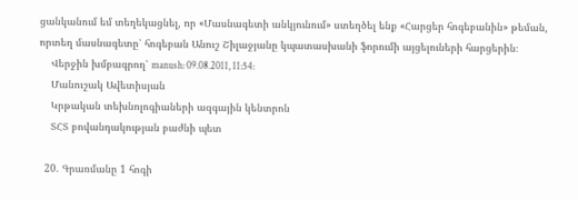ցանկանում եմ տեղեկացնել, որ «Մասնագետի անկյունում» ստեղծել ենք «Հարցեր հոգեբանին» թեման, որտեղ մասնագետը՝ հոգեբան Անուշ Շիլաջյանը կպատասխանի ֆորումի այցելուների հարցերին։
    Վերջին խմբագրող՝ manush: 09.08.2011, 11:54:
    Մանուշակ Ավետիսյան
    Կրթական տեխնոլոգիաների ազգային կենտրոն
    ՏՀՏ բովանդակության բաժնի պետ

  20. Գրառմանը 1 հոգի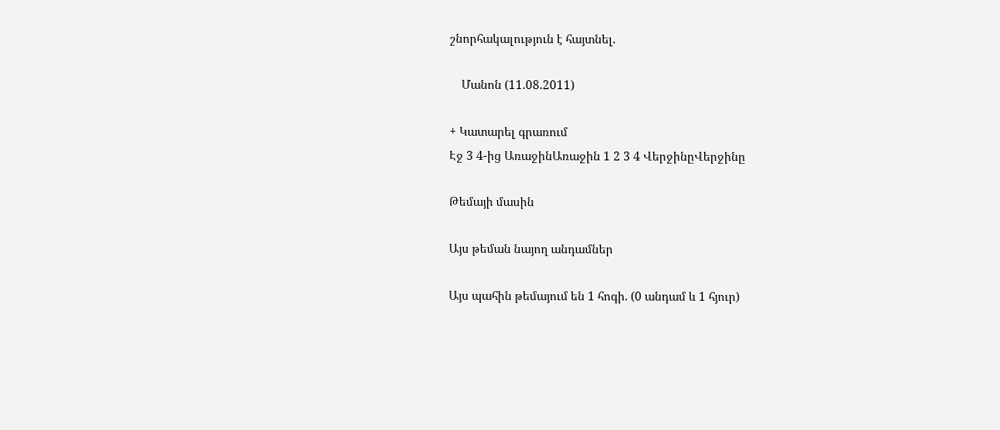շնորհակալություն է հայտնել.

    Մանոն (11.08.2011)

+ Կատարել գրառում
Էջ 3 4-ից ԱռաջինԱռաջին 1 2 3 4 ՎերջինըՎերջինը

Թեմայի մասին

Այս թեման նայող անդամներ

Այս պահին թեմայում են 1 հոգի. (0 անդամ և 1 հյուր)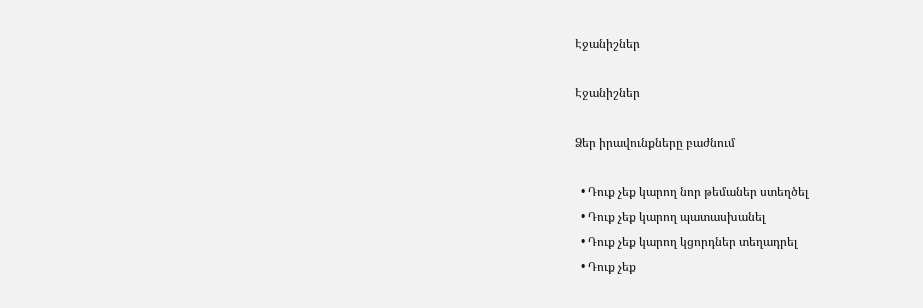Էջանիշներ

Էջանիշներ

Ձեր իրավունքները բաժնում

  • Դուք չեք կարող նոր թեմաներ ստեղծել
  • Դուք չեք կարող պատասխանել
  • Դուք չեք կարող կցորդներ տեղադրել
  • Դուք չեք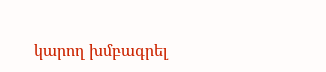կարող խմբագրել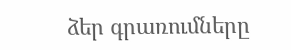ձեր գրառումները